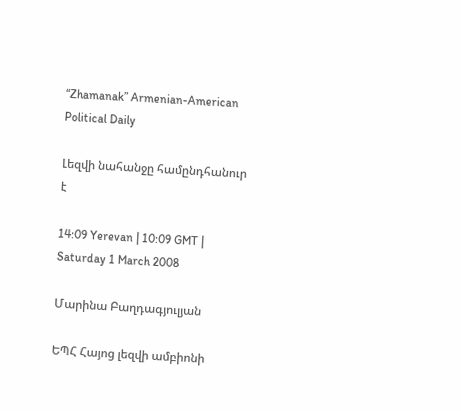“Zhamanak” Armenian-American Political Daily

Լեզվի նահանջը համընդհանուր է

14:09 Yerevan | 10:09 GMT | Saturday 1 March 2008

Մարինա Բաղդագյուլյան

ԵՊՀ Հայոց լեզվի ամբիոնի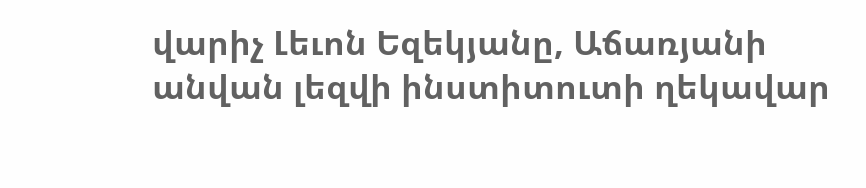վարիչ Լեւոն Եզեկյանը, Աճառյանի անվան լեզվի ինստիտուտի ղեկավար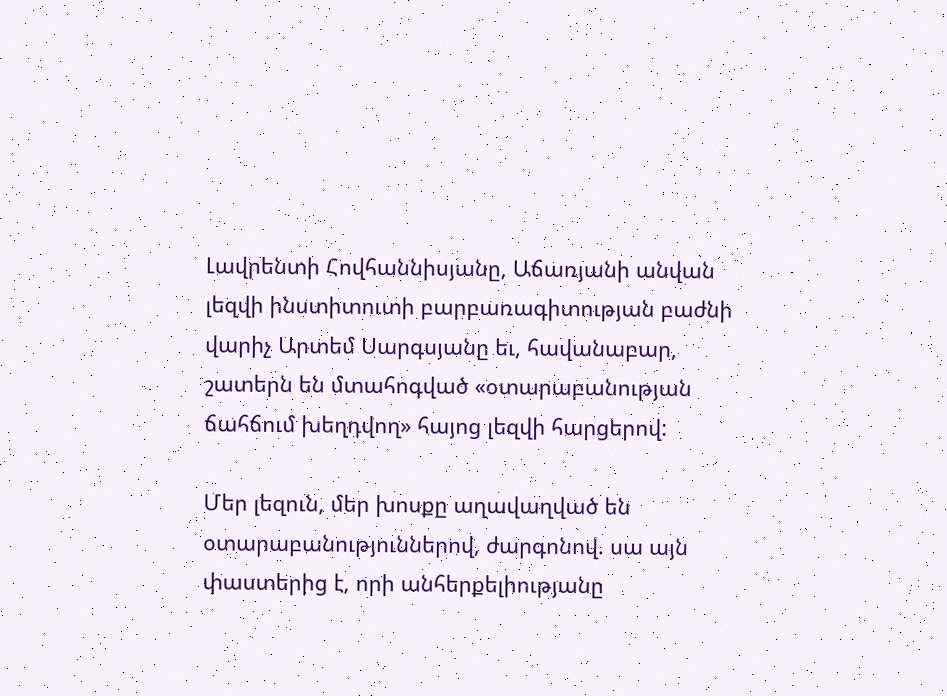Լավրենտի Հովհաննիսյանը, Աճառյանի անվան լեզվի ինստիտուտի բարբառագիտության բաժնի վարիչ Արտեմ Սարգսյանը եւ, հավանաբար, շատերն են մտահոգված «օտարաբանության ճահճում խեղդվող» հայոց լեզվի հարցերով:

Մեր լեզուն, մեր խոսքը աղավաղված են օտարաբանություններով, ժարգոնով. սա այն փաստերից է, որի անհերքելիությանը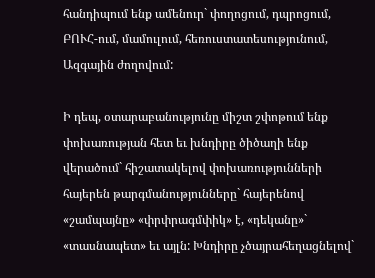հանդիպում ենք ամենուր` փողոցում, դպրոցում, ԲՈՒՀ-ում, մամուլում, հեռուստատեսությունում, Ազգային ժողովում:

Ի դեպ, օտարաբանությունը միշտ շփոթում ենք փոխառության հետ եւ խնդիրը ծիծաղի ենք վերածում` հիշատակելով փոխառությունների հայերեն թարգմանությունները` հայերենով «շամպայնը» «փրփրագմփիկ» է, «դեկանը»` «տասնապետ» եւ այլն: Խնդիրը չծայրահեղացնելով`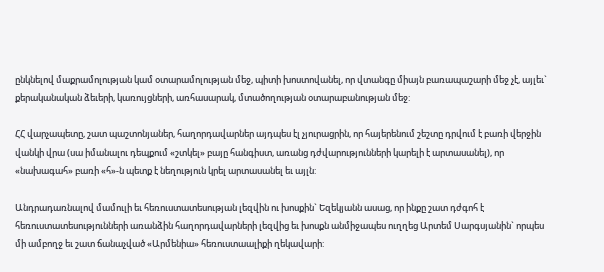ընկնելով մաքրամոլության կամ օտարամոլության մեջ, պիտի խոստովանել, որ վտանգը միայն բառապաշարի մեջ չէ, այլեւ` քերականական ձեւերի, կառույցների, առհասարակ, մտածողության օտարաբանության մեջ:

ՀՀ վարչապետը, շատ պաշտոնյաներ, հաղորդավարներ այդպես էլ չյուրացրին, որ հայերենում շեշտը դրվում է բառի վերջին վանկի վրա (սա իմանալու դեպքում «շտկել» բայը հանգիստ, առանց դժվարությունների կարելի է արտասանել), որ «նախագահ» բառի «հ»-ն պետք է նեղություն կրել արտասանել եւ այլն:

Անդրադառնալով մամուլի եւ հեռուստատեսության լեզվին ու խոսքին` Եզեկյանն ասաց, որ ինքը շատ դժգոհ է հեռուստատեսությունների առանձին հաղորդավարների լեզվից եւ խոսքն անմիջապես ուղղեց Արտեմ Սարգսյանին` որպես մի ամբողջ եւ շատ ճանաչված «Արմենիա» հեռուստաալիքի ղեկավարի: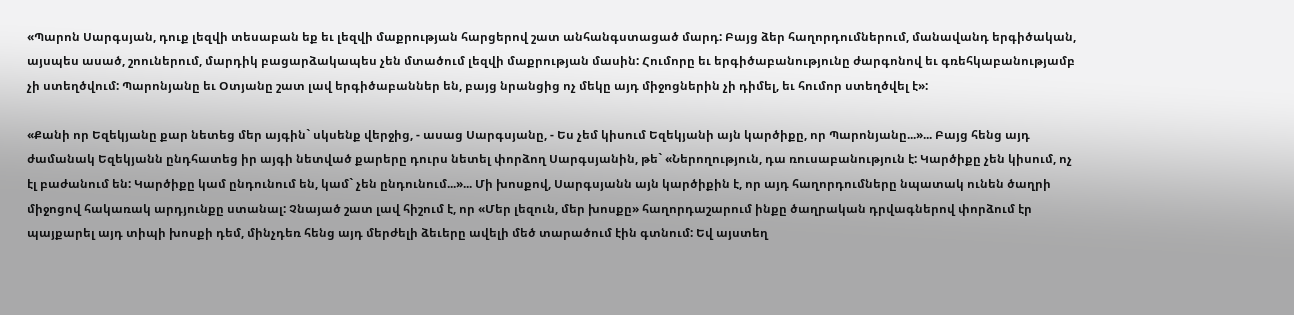«Պարոն Սարգսյան, դուք լեզվի տեսաբան եք եւ լեզվի մաքրության հարցերով շատ անհանգստացած մարդ: Բայց ձեր հաղորդումներում, մանավանդ երգիծական, այսպես ասած, շոուներում, մարդիկ բացարձակապես չեն մտածում լեզվի մաքրության մասին: Հումորը եւ երգիծաբանությունը ժարգոնով եւ գռեհկաբանությամբ չի ստեղծվում: Պարոնյանը եւ Օտյանը շատ լավ երգիծաբաններ են, բայց նրանցից ոչ մեկը այդ միջոցներին չի դիմել, եւ հումոր ստեղծվել է»:

«Քանի որ Եզեկյանը քար նետեց մեր այգին` սկսենք վերջից, - ասաց Սարգսյանը, - Ես չեմ կիսում Եզեկյանի այն կարծիքը, որ Պարոնյանը...»... Բայց հենց այդ ժամանակ Եզեկյանն ընդհատեց իր այգի նետված քարերը դուրս նետել փորձող Սարգսյանին, թե` «Ներողություն, դա ռուսաբանություն է: Կարծիքը չեն կիսում, ոչ էլ բաժանում են: Կարծիքը կամ ընդունում են, կամ` չեն ընդունում...»... Մի խոսքով, Սարգսյանն այն կարծիքին է, որ այդ հաղորդումները նպատակ ունեն ծաղրի միջոցով հակառակ արդյունքը ստանալ: Չնայած շատ լավ հիշում է, որ «Մեր լեզուն, մեր խոսքը» հաղորդաշարում ինքը ծաղրական դրվագներով փորձում էր պայքարել այդ տիպի խոսքի դեմ, մինչդեռ հենց այդ մերժելի ձեւերը ավելի մեծ տարածում էին գտնում: Եվ այստեղ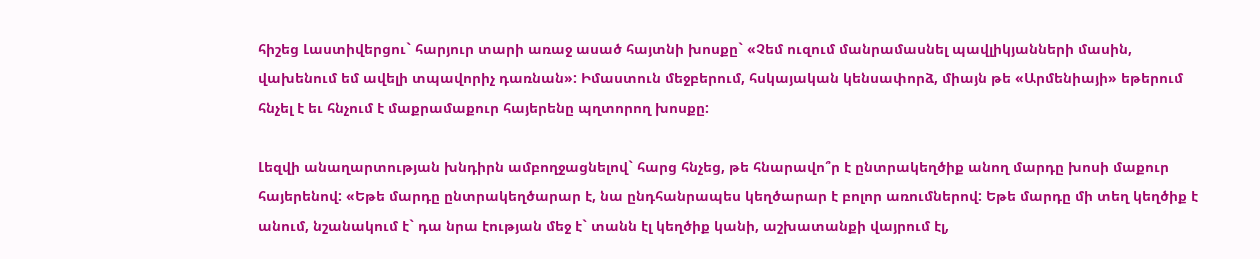հիշեց Լաստիվերցու` հարյուր տարի առաջ ասած հայտնի խոսքը` «Չեմ ուզում մանրամասնել պավլիկյանների մասին, վախենում եմ ավելի տպավորիչ դառնան»: Իմաստուն մեջբերում, հսկայական կենսափորձ, միայն թե «Արմենիայի» եթերում հնչել է եւ հնչում է մաքրամաքուր հայերենը պղտորող խոսքը:

Լեզվի անաղարտության խնդիրն ամբողջացնելով` հարց հնչեց, թե հնարավո՞ր է ընտրակեղծիք անող մարդը խոսի մաքուր հայերենով: «Եթե մարդը ընտրակեղծարար է, նա ընդհանրապես կեղծարար է բոլոր առումներով: Եթե մարդը մի տեղ կեղծիք է անում, նշանակում է` դա նրա էության մեջ է` տանն էլ կեղծիք կանի, աշխատանքի վայրում էլ,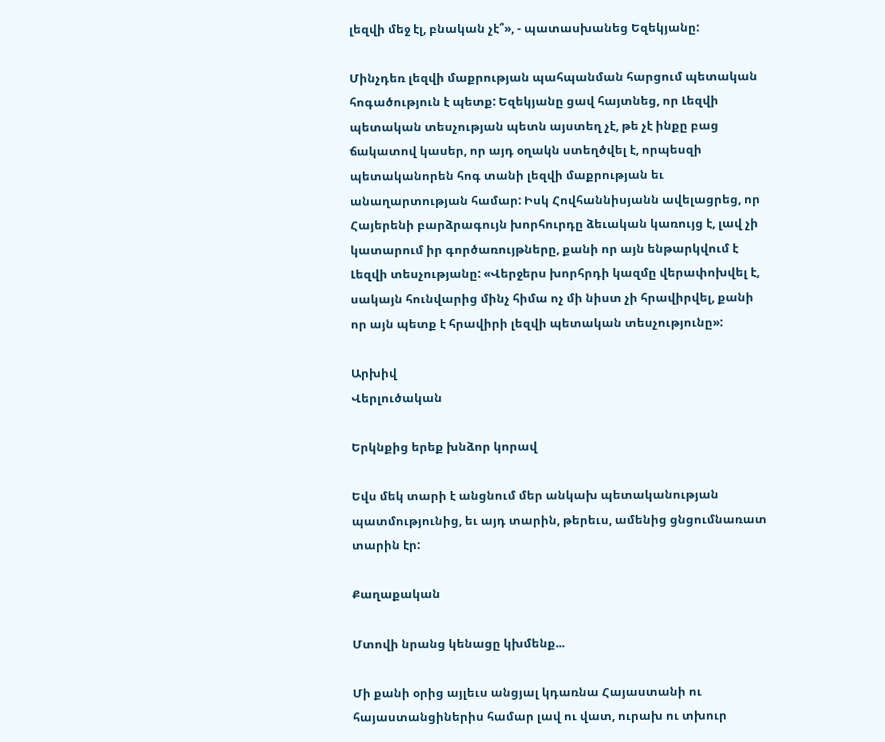լեզվի մեջ էլ, բնական չէ՞», - պատասխանեց Եզեկյանը:

Մինչդեռ լեզվի մաքրության պահպանման հարցում պետական հոգածություն է պետք: Եզեկյանը ցավ հայտնեց, որ Լեզվի պետական տեսչության պետն այստեղ չէ, թե չէ ինքը բաց ճակատով կասեր, որ այդ օղակն ստեղծվել է, որպեսզի պետականորեն հոգ տանի լեզվի մաքրության եւ անաղարտության համար: Իսկ Հովհաննիսյանն ավելացրեց, որ Հայերենի բարձրագույն խորհուրդը ձեւական կառույց է, լավ չի կատարում իր գործառույթները, քանի որ այն ենթարկվում է Լեզվի տեսչությանը: «Վերջերս խորհրդի կազմը վերափոխվել է, սակայն հունվարից մինչ հիմա ոչ մի նիստ չի հրավիրվել, քանի որ այն պետք է հրավիրի լեզվի պետական տեսչությունը»:

Արխիվ
Վերլուծական

Երկնքից երեք խնձոր կորավ

Եվս մեկ տարի է անցնում մեր անկախ պետականության պատմությունից, եւ այդ տարին, թերեւս, ամենից ցնցումնառատ տարին էր:

Քաղաքական

Մտովի նրանց կենացը կխմենք...

Մի քանի օրից այլեւս անցյալ կդառնա Հայաստանի ու հայաստանցիներիս համար լավ ու վատ, ուրախ ու տխուր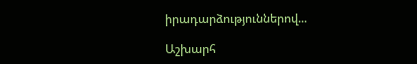իրադարձություններով...

Աշխարհ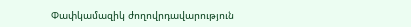Փափկամազիկ ժողովրդավարություն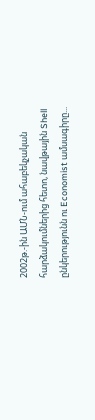2002թ.-ին ԱՄՆ-ում ահաբեկչական հարձակումներից հետո, նավթային Shell ընկերությունն ու Economist ամսագիրը...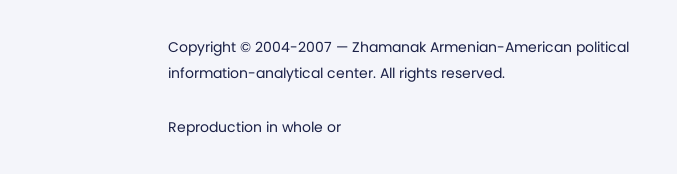Copyright © 2004-2007 — Zhamanak Armenian-American political information-analytical center. All rights reserved.

Reproduction in whole or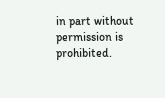in part without permission is prohibited.